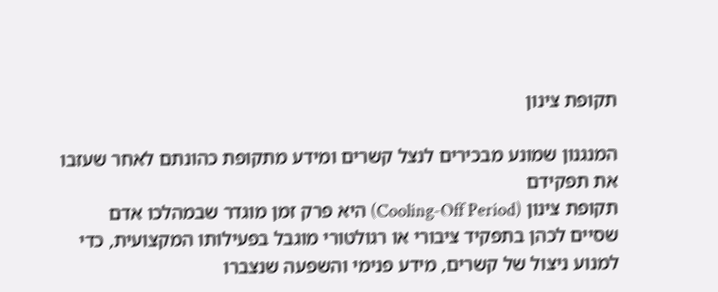תקופת צינון

המנגנון שמונע מבכירים לנצל קשרים ומידע מתקופת כהונתם לאחר שעזבו את תפקידם
תקופת צינון (Cooling-Off Period) היא פרק זמן מוגדר שבמהלכו אדם שסיים לכהן בתפקיד ציבורי או רגולטורי מוגבל בפעילותו המקצועית, כדי למנוע ניצול של קשרים, מידע פנימי והשפעה שנצברו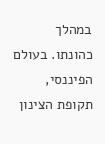במהלך כהונתו. בעולם הפיננסי, תקופת הצינון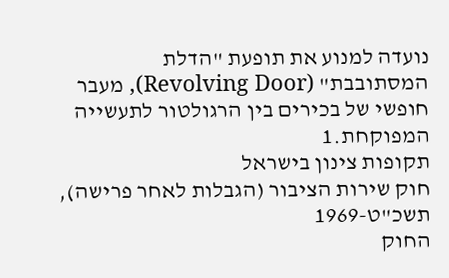נועדה למנוע את תופעת "הדלת המסתובבת" (Revolving Door), מעבר חופשי של בכירים בין הרגולטור לתעשייה המפוקחת.1
תקופות צינון בישראל
חוק שירות הציבור (הגבלות לאחר פרישה), תשכ"ט-1969
החוק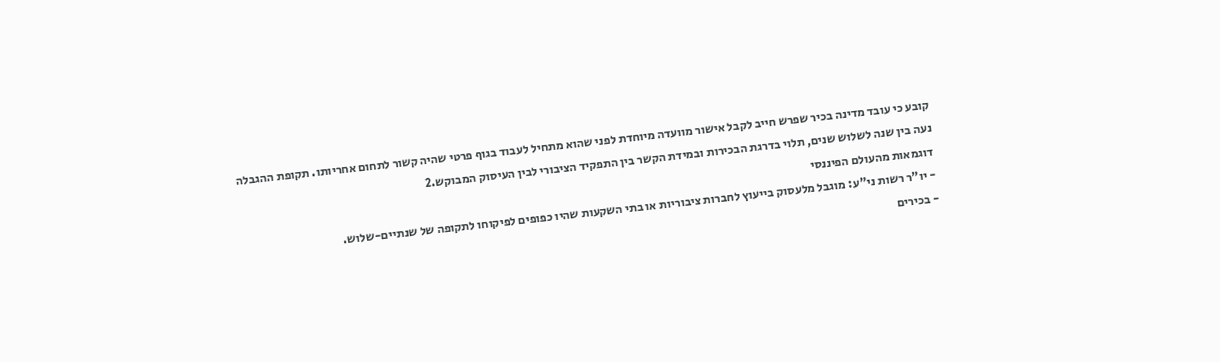קובע כי עובד מדינה בכיר שפרש חייב לקבל אישור מוועדה מיוחדת לפני שהוא מתחיל לעבוד בגוף פרטי שהיה קשור לתחום אחריותו. תקופת ההגבלה נעה בין שנה לשלוש שנים, תלוי בדרגת הבכירות ובמידת הקשר בין התפקיד הציבורי לבין העיסוק המבוקש.2
דוגמאות מהעולם הפיננסי
- יו"ר רשות ני"ע: מוגבל מלעסוק בייעוץ לחברות ציבוריות או בתי השקעות שהיו כפופים לפיקוחו לתקופה של שנתיים-שלוש.
- בכירים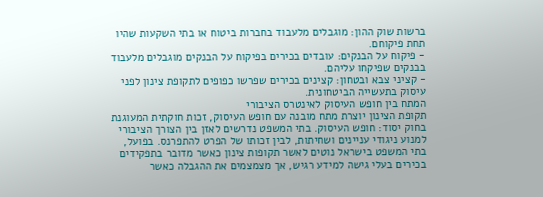ברשות שוק ההון: מוגבלים מלעבוד בחברות ביטוח או בתי השקעות שהיו תחת פיקוחם.
- פיקוח על הבנקים: עובדים בכירים בפיקוח על הבנקים מוגבלים מלעבוד בבנקים שפיקחו עליהם.
- קציני צבא ובטחון: קצינים בכירים שפרשו כפופים לתקופת צינון לפני עיסוק בתעשייה הביטחונית.
המתח בין חופש העיסוק לאינטרס הציבורי
תקופת הצינון יוצרת מתח מובנה עם חופש העיסוק, זכות חוקתית המעוגנת בחוק יסוד: חופש העיסוק. בתי המשפט נדרשים לאזן בין הצורך הציבורי למנוע ניגודי עניינים ושחיתות, לבין זכותו של הפרט להתפרנס. בפועל, בתי המשפט בישראל נוטים לאשר תקופות צינון כאשר מדובר בתפקידים בכירים בעלי גישה למידע רגיש, אך מצמצמים את ההגבלה כאשר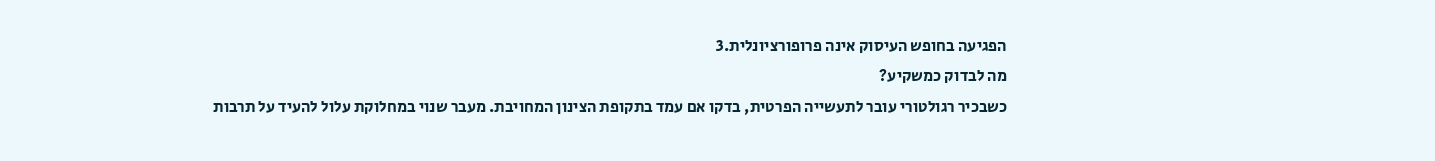הפגיעה בחופש העיסוק אינה פרופורציונלית.3
מה לבדוק כמשקיע?
כשבכיר רגולטורי עובר לתעשייה הפרטית, בדקו אם עמד בתקופת הצינון המחויבת. מעבר שנוי במחלוקת עלול להעיד על תרבות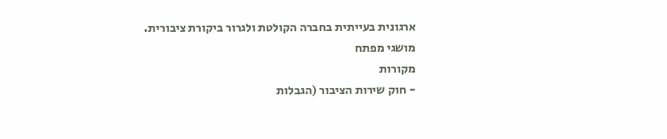ארגונית בעייתית בחברה הקולטת ולגרור ביקורת ציבורית.
מושגי מפתח
מקורות
- חוק שירות הציבור (הגבלות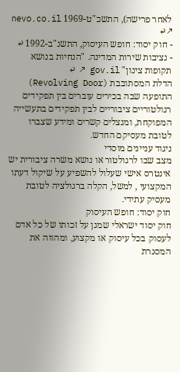לאחר פרישה), התשכ"ט-1969 nevo.co.il ↗ ↩
- חוק יסוד: חופש העיסוק, התשנ"ב-1992 ↩
- נציבות שירות המדינה. "הנחיות בנושא תקופות צינון" gov.il ↗ ↩
הדלת המסתובבת (Revolving Door)
התופעה שבה בכירים עוברים בין תפקידים רגולטוריים ציבוריים לבין תפקידים בתעשייה המפוקחת, ומנצלים קשרים ומידע שצברו לטובת מעסיקם החדש.
ניגוד עניינים מוסדי
מצב שבו לרגולטור או נושא משרה ציבורית יש אינטרס אישי שעלול להשפיע על שיקול דעתו המקצועי , למשל, הקלה ברגולציה לטובת מעסיק עתידי.
חוק יסוד: חופש העיסוק
חוק יסוד ישראלי שמגן על זכותו של כל אדם לעסוק בכל עיסוק או מקצוע, ומהווה את המסגרת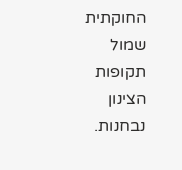החוקתית שמול תקופות הצינון נבחנות.